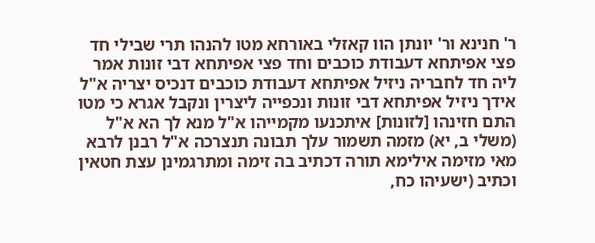ר' חנינא ור' יונתן הוו קאזלי באורחא מטו להנהו תרי שבילי חד פצי אפיתחא דעבודת כוכבים וחד פצי אפיתחא דבי זונות אמר ליה חד לחבריה ניזיל אפיתחא דעבודת כוכבים דנכיס יצריה א"ל אידך ניזיל אפיתחא דבי זונות ונכפייה ליצרין ונקבל אגרא כי מטו התם חזינהו [לזונות] איתכנעו מקמייהו א"ל מנא לך הא א"ל (משלי ב, יא) מזמה תשמור עלך תבונה תנצרכה א"ל רבנן לרבא מאי מזימה אילימא תורה דכתיב בה זימה ומתרגמינן עצת חטאין וכתיב (ישעיהו כח,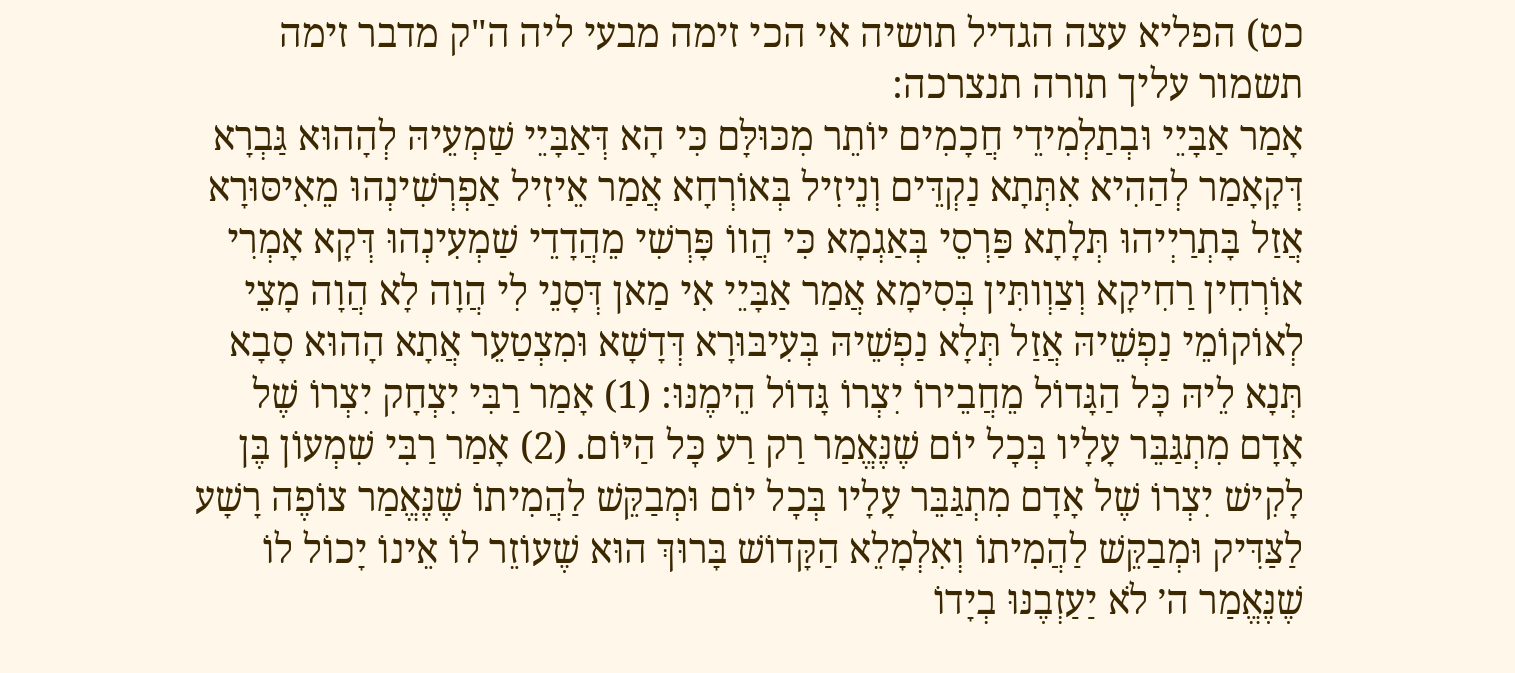כט) הפליא עצה הגדיל תושיה אי הכי זימה מבעי ליה ה"ק מדבר זימה תשמור עליך תורה תנצרכה:
אָמַר אַבָּיֵי וּבְתַלְמִידֵי חֲכָמִים יוֹתֵר מִכּוּלָּם כִּי הָא דְּאַבָּיֵי שַׁמְעֵיהּ לְהָהוּא גַּבְרָא דְּקָאָמַר לְהַהִיא אִתְּתָא נַקְדֵּים וְנֵיזִיל בְּאוֹרְחָא אֲמַר אֵיזִיל אַפְרְשִׁינְהוּ מֵאִיסּוּרָא אֲזַל בָּתְרַיְיהוּ תְּלָתָא פַּרְסֵי בְּאַגְמָא כִּי הֲווֹ פָּרְשִׁי מֵהֲדָדֵי שַׁמְעִינְהוּ דְּקָא אָמְרִי אוֹרְחִין רַחִיקָא וְצַוְותִּין בְּסִימָא אֲמַר אַבָּיֵי אִי מַאן דְּסָנֵי לִי הֲוָה לָא הֲוָה מָצֵי לְאוֹקוֹמֵי נַפְשֵׁיהּ אֲזַל תְּלָא נַפְשֵׁיהּ בְּעִיבּוּרָא דְּדָשָׁא וּמִצְטַעֵר אֲתָא הָהוּא סָבָא תְּנָא לֵיהּ כׇּל הַגָּדוֹל מֵחֲבֵירוֹ יִצְרוֹ גָּדוֹל הֵימֶנּוּ: (1) אָמַר רַבִּי יִצְחָק יִצְרוֹ שֶׁל אָדָם מִתְגַּבֵּר עָלָיו בְּכׇל יוֹם שֶׁנֶּאֱמַר רַק רַע כׇּל הַיּוֹם. (2) אָמַר רַבִּי שִׁמְעוֹן בֶּן לָקִישׁ יִצְרוֹ שֶׁל אָדָם מִתְגַּבֵּר עָלָיו בְּכׇל יוֹם וּמְבַקֵּשׁ לַהֲמִיתוֹ שֶׁנֶּאֱמַר צוֹפֶה רָשָׁע לַצַּדִּיק וּמְבַקֵּשׁ לַהֲמִיתוֹ וְאִלְמָלֵא הַקָּדוֹשׁ בָּרוּךְ הוּא שֶׁעוֹזֵר לוֹ אֵינוֹ יָכוֹל לוֹ שֶׁנֶּאֱמַר ה׳ לֹא יַעַזְבֶנּוּ בְיָדוֹ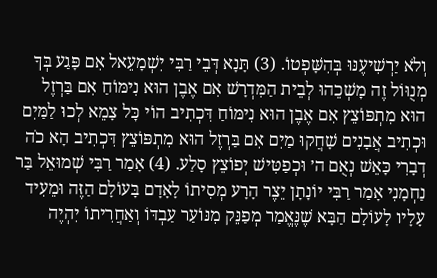וְלֹא יַרְשִׁיעֶנּוּ בְּהִשָּׁפְטוֹ. (3) תָּנָא דְּבֵי רַבִּי יִשְׁמָעֵאל אִם פָּגַע בְּךָ מְנֻוּוֹל זֶה מׇשְׁכֵהוּ לְבֵית הַמִּדְרָשׁ אִם אֶבֶן הוּא נִימּוֹחַ אִם בַּרְזֶל הוּא מִתְפּוֹצֵץ אִם אֶבֶן הוּא נִימּוֹחַ דִּכְתִיב הוֹי כׇּל צָמֵא לְכוּ לַמַּיִם וּכְתִיב אֲבָנִים שָׁחֲקוּ מַיִם אִם בַּרְזֶל הוּא מִתְפּוֹצֵץ דִּכְתִיב הָא כֹה דְבָרִי כָּאֵשׁ נְאֻם ה׳ וּכְפַטִּישׁ יְפוֹצֵץ סָלַע. (4) אָמַר רַבִּי שְׁמוּאֵל בַּר נַחְמָנִי אָמַר רַבִּי יוֹנָתָן יֵצֶר הָרָע מְסִיתוֹ לָאָדָם בָּעוֹלָם הַזֶּה וּמֵעִיד עָלָיו לָעוֹלָם הַבָּא שֶׁנֶּאֱמַר מְפַנֵּק מִנּוֹעַר עַבְדּוֹ וְאַחֲרִיתוֹ יִהְיֶה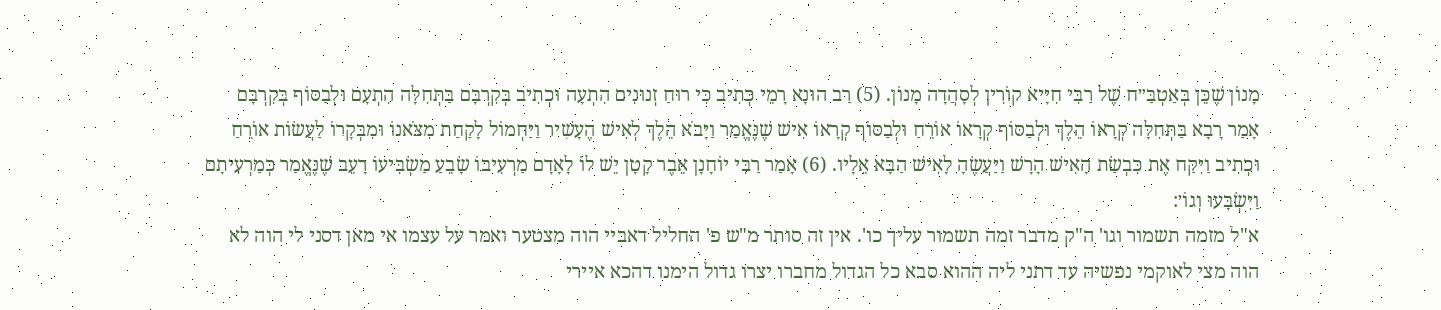מָנוֹן שֶׁכֵּן בְּאַטְבַּ״ח שֶׁל רַבִּי חִיָּיא קוֹרִין לְסָהֲדָה מָנוֹן. (5) רַב הוּנָא רָמֵי כְּתִיב כִּי רוּחַ זְנוּנִים הִתְעָה וּכְתִיב בְּקִרְבָּם בַּתְּחִלָּה הִתְעָם וּלְבַסּוֹף בְּקִרְבָּם אָמַר רָבָא בַּתְּחִלָּה קְרָאוֹ הֵלֶךְ וּלְבַסּוֹף קְרָאוֹ אוֹרֵחַ וּלְבַסּוֹף קְרָאוֹ אִישׁ שֶׁנֶּאֱמַר וַיָּבֹא הֵלֶךְ לְאִישׁ הֶעָשִׁיר וַיַּחְמוֹל לָקַחַת מִצֹּאנוֹ וּמִבְּקָרוֹ לַעֲשׂוֹת אוֹרֵחַ וּכְתִיב וַיִּקַּח אֶת כִּבְשַׂת הָאִישׁ הָרָשׁ וַיַּעֲשֶׂהָ לָאִישׁ הַבָּא אֵלָיו. (6) אָמַר רַבִּי יוֹחָנָן אֵבֶר קָטָן יֵשׁ לוֹ לָאָדָם מַרְעִיבוֹ שָׂבֵעַ מַשְׂבִּיעוֹ רָעֵב שֶׁנֶּאֱמַר כְּמַרְעִיתָם וַיִּשְׂבָּעוּ וְגוֹ׳:
א"ל מזמה תשמור וגו' ה"ק מדבר זמה תשמור עליך כו'. אין זה סותר מ"ש פ' החליל דאביי הוה מצטער ואמר על עצמו אי מאן דסני לי הוה לא הוה מצי לאוקמי נפשיה עד דתני ליה ההוא סבא כל הגדול מחברו יצרו גדול הימנו דהכא איירי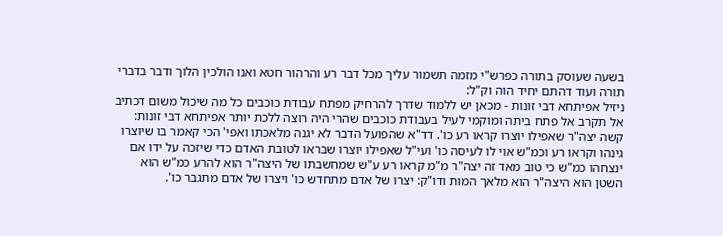בשעה שעוסק בתורה כפרש"י מזמה תשמור עליך מכל דבר רע והרהור חטא ואנו הולכין הלוך ודבר בדברי תורה ועוד דהתם יחיד הוה וק"ל:
ניזיל אפיתחא דבי זונות - מכאן יש ללמוד שדרך להרחיק מפתח עבודת כוכבים כל מה שיכול משום דכתיב אל תקרב אל פתח ביתה ומוקמי לעיל בעבודת כוכבים שהרי היה רוצה ללכת יותר אפיתחא דבי זונות:
קשה יצה"ר שאפילו יוצרו קראו רע כו'. דד"א שהפועל הדבר לא יגנה מלאכתו ואפי' הכי קאמר בו שיוצרו גינהו וקראו רע וכמ"ש אוי לו לעיסה כו' ועי"ל שאפילו יוצרו שבראו לטובת האדם כדי שיזכה על ידו אם ינצחהו כמ"ש כי טוב מאד זה יצה"ר מ"מ קראו רע ע"ש שמחשבתו של היצה"ר הוא להרע כמ"ש הוא השטן הוא היצה"ר הוא מלאך המות ודו"ק: יצרו של אדם מתחדש כו' ויצרו של אדם מתגבר כו'.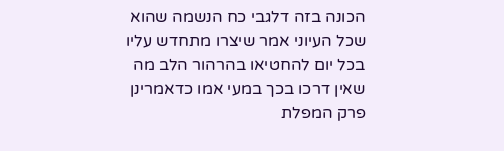הכונה בזה דלגבי כח הנשמה שהוא שכל העיוני אמר שיצרו מתחדש עליו בכל יום להחטיאו בהרהור הלב מה שאין דרכו בכך במעי אמו כדאמרינן פרק המפלת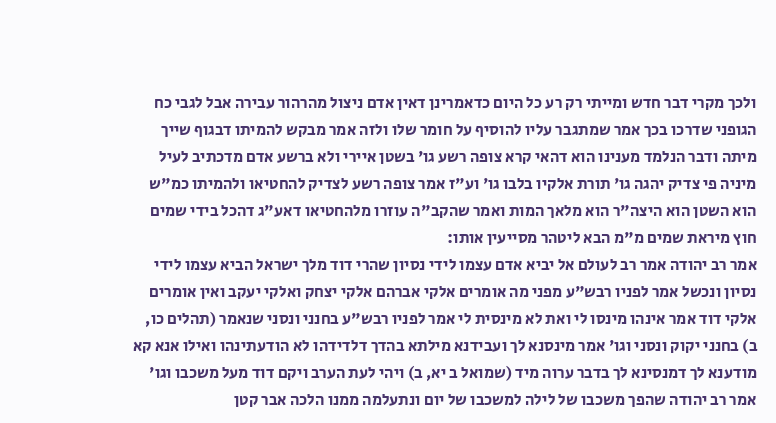ולכך מקרי דבר חדש ומייתי רק רע כל היום כדאמרינן דאין אדם ניצול מהרהור עבירה אבל לגבי כח הגופני שדרכו בכך אמר שמתגבר עליו להוסיף על חומר שלו ולזה אמר מבקש להמיתו דבגוף שייך מיתה ודבר הנלמד מענינו הוא דהאי קרא צופה רשע גו' בשטן איירי ולא ברשע אדם מדכתיב לעיל מיניה פי צדיק יהגה גו' תורת אלקיו בלבו גו' וע"ז אמר צופה רשע לצדיק להחטיאו ולהמיתו כמ"ש הוא השטן הוא היצה"ר הוא מלאך המות ואמר שהקב"ה עוזרו מלהחטיאו דאע"ג דהכל בידי שמים חוץ מיראת שמים מ"מ הבא ליטהר מסייעין אותו:
אמר רב יהודה אמר רב לעולם אל יביא אדם עצמו לידי נסיון שהרי דוד מלך ישראל הביא עצמו לידי נסיון ונכשל אמר לפניו רבש"ע מפני מה אומרים אלקי אברהם אלקי יצחק ואלקי יעקב ואין אומרים אלקי דוד אמר אינהו מינסו לי ואת לא מינסית לי אמר לפניו רבש"ע בחנני ונסני שנאמר (תהלים כו, ב) בחנני יקוק ונסני וגו' אמר מינסנא לך ועבידנא מילתא בהדך דלדידהו לא הודעתינהו ואילו אנא קא מודענא לך דמנסינא לך בדבר ערוה מיד (שמואל ב יא, ב) ויהי לעת הערב ויקם דוד מעל משכבו וגו' אמר רב יהודה שהפך משכבו של לילה למשכבו של יום ונתעלמה ממנו הלכה אבר קטן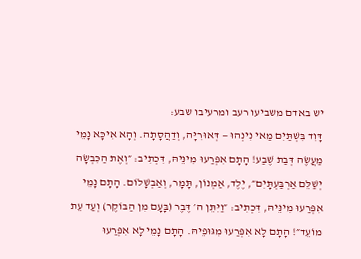יש באדם משביעו רעב ומרעיבו שבע:
דָּוִד בִּשְׁתַּיִם מַאי נִינְהוּ — דְּאוּרִיָּה, וְדַהֲסָתָה. וְהָא אִיכָּא נָמֵי מַעֲשֶׂה דְּבַת שֶׁבַע! הָתָם אִפְּרַעוּ מִינֵּיהּ, דִּכְתִיב: ״וְאֶת הַכִּבְשָׂה יְשַׁלֵּם אַרְבַּעְתָּיִם״, יֶלֶד, אַמְנוֹן, תָּמָר, וְאַבְשָׁלוֹם. הָתָם נָמֵי אִפְּרַעוּ מִינֵּיהּ, דִּכְתִיב: ״וַיִּתֵּן ה׳ דֶּבֶר (בָּעָם מִן הַבּוֹקֶר) וְעַד עֵת מוֹעֵד״! הָתָם לָא אִפְּרַעוּ מִגּוּפֵיהּ. הָתָם נָמֵי לָא אִפְּרַעוּ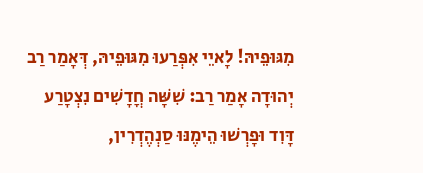מִגּוּפֵיהּ! לָאיֵי אִפְּרַעוּ מִגּוּפֵיהּ, דְּאָמַר רַב יְהוּדָה אָמַר רַב: שִׁשָּׁה חֳדָשִׁים נִצְטָרַע דָּוִד וּפָרְשׁוּ הֵימֶנּוּ סַנְהֶדְרִין,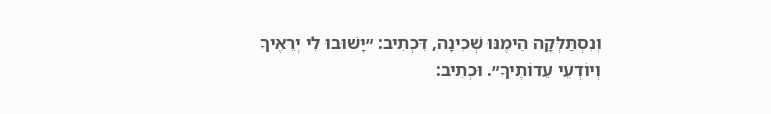וְנִסְתַּלְּקָה הֵימֶנּוּ שְׁכִינָה, דִּכְתִיב: ״יָשׁוּבוּ לִי יְרֵאֶיךָ וְיוֹדְעֵי עֵדוֹתֶיךָ״. וּכְתִיב: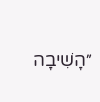״הָשִׁיבָה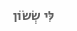לִּי שְׂשׂוֹן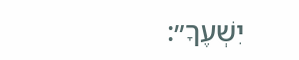יִשְׁעֶךָ״: